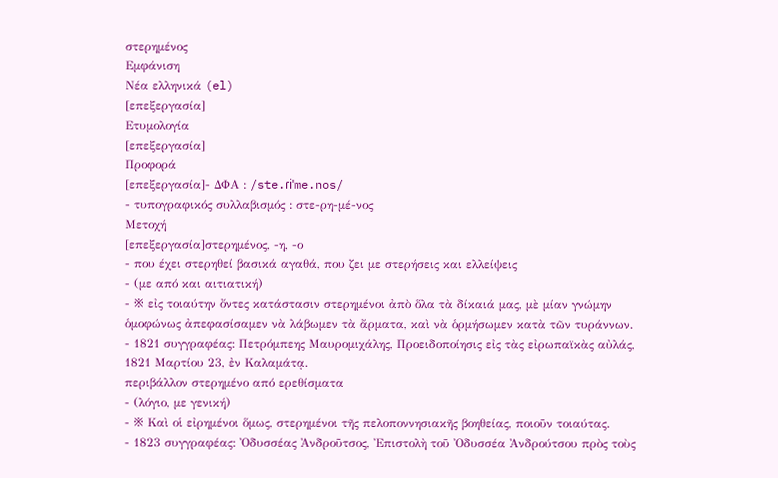στερημένος
Εμφάνιση
Νέα ελληνικά (el)
[επεξεργασία]
Ετυμολογία
[επεξεργασία]
Προφορά
[επεξεργασία]- ΔΦΑ : /ste.ɾiˈme.nos/
- τυπογραφικός συλλαβισμός : στε‐ρη‐μέ‐νος
Μετοχή
[επεξεργασία]στερημένος, -η, -ο
- που έχει στερηθεί βασικά αγαθά, που ζει με στερήσεις και ελλείψεις
- (με από και αιτιατική)
- ※ εἰς τοιαύτην ὄντες κατάστασιν στερημένοι ἀπὸ ὅλα τὰ δίκαιά μας, μὲ μίαν γνώμην ὁμοφώνως ἀπεφασίσαμεν νὰ λάβωμεν τὰ ἄρματα, καὶ νὰ ὁρμήσωμεν κατὰ τῶν τυράννων.
- 1821 συγγραφέας: Πετρόμπεης Μαυρομιχάλης, Προειδοποίησις εἰς τὰς εἰρωπαϊκὰς αὐλάς, 1821 Μαρτίου 23, ἐν Καλαμάτᾳ.
περιβάλλον στερημένο από ερεθίσματα
- (λόγιο, με γενική)
- ※ Καὶ οἱ εἰρημένοι ὅμως, στερημένοι τῆς πελοποννησιακῆς βοηθείας, ποιοῦν τοιαύτας.
- 1823 συγγραφέας: Ὀδυσσέας Ἀνδροῦτσος, Ἐπιστολὴ τοῦ Ὀδυσσέα Ἀνδρούτσου πρὸς τοὺς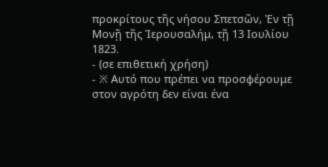προκρίτους τῆς νήσου Σπετσῶν, Ἐν τῇ Μονῇ τῆς Ἰερουσαλήμ, τῇ 13 Ιουλίου 1823.
- (σε επιθετική χρήση)
- ※ Αυτό που πρέπει να προσφέρουμε στον αγρότη δεν είναι ένα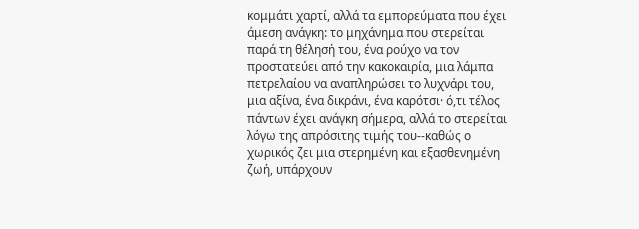κομμάτι χαρτί, αλλά τα εμπορεύματα που έχει άμεση ανάγκη: το μηχάνημα που στερείται παρά τη θέλησή του, ένα ρούχο να τον προστατεύει από την κακοκαιρία, μια λάμπα πετρελαίου να αναπληρώσει το λυχνάρι του, μια αξίνα, ένα δικράνι, ένα καρότσι· ό,τι τέλος πάντων έχει ανάγκη σήμερα, αλλά το στερείται λόγω της απρόσιτης τιμής του--καθώς ο χωρικός ζει μια στερημένη και εξασθενημένη ζωή, υπάρχουν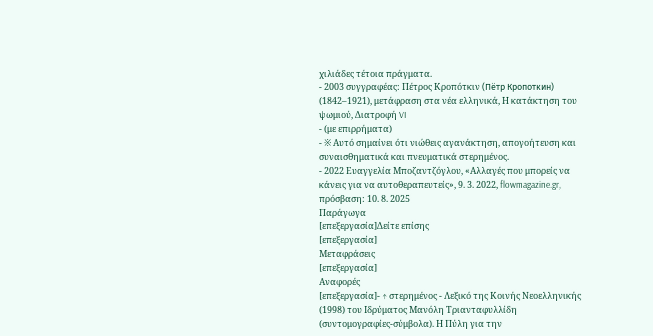χιλιάδες τέτοια πράγματα.
- 2003 συγγραφέας: Πέτρος Κροπότκιν (Пётр Кропоткин) (1842–1921), μετάφραση στα νέα ελληνικά, Η κατάκτηση του ψωμιού, Διατροφή VI
- (με επιρρήματα)
- ※ Αυτό σημαίνει ότι νιώθεις αγανάκτηση, απογοήτευση και συναισθηματικά και πνευματικά στερημένος.
- 2022 Ευαγγελία Μποζαντζόγλου, «Αλλαγές που μπορείς να κάνεις για να αυτοθεραπευτείς», 9. 3. 2022, flowmagazine.gr, πρόσβαση: 10. 8. 2025
Παράγωγα
[επεξεργασία]Δείτε επίσης
[επεξεργασία]
Μεταφράσεις
[επεξεργασία]
Αναφορές
[επεξεργασία]- ↑ στερημένος - Λεξικό της Κοινής Νεοελληνικής (1998) του Ιδρύματος Μανόλη Τριανταφυλλίδη (συντομογραφίες-σύμβολα). Η Πύλη για την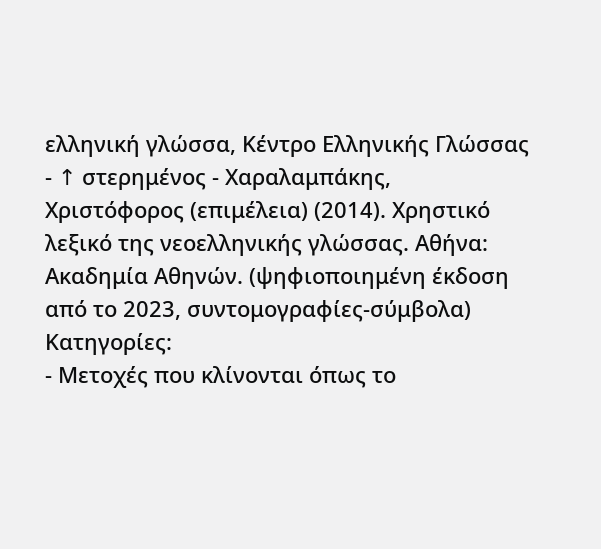ελληνική γλώσσα, Κέντρο Ελληνικής Γλώσσας
- ↑ στερημένος - Χαραλαμπάκης, Χριστόφορος (επιμέλεια) (2014). Χρηστικό λεξικό της νεοελληνικής γλώσσας. Αθήνα: Ακαδημία Αθηνών. (ψηφιοποιημένη έκδοση από το 2023, συντομογραφίες-σύμβολα)
Κατηγορίες:
- Μετοχές που κλίνονται όπως το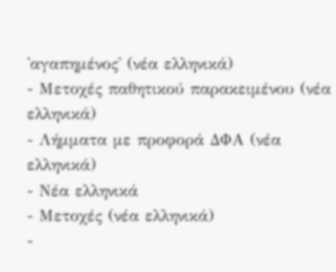'αγαπημένος' (νέα ελληνικά)
- Μετοχές παθητικού παρακειμένου (νέα ελληνικά)
- Λήμματα με προφορά ΔΦΑ (νέα ελληνικά)
- Νέα ελληνικά
- Μετοχές (νέα ελληνικά)
-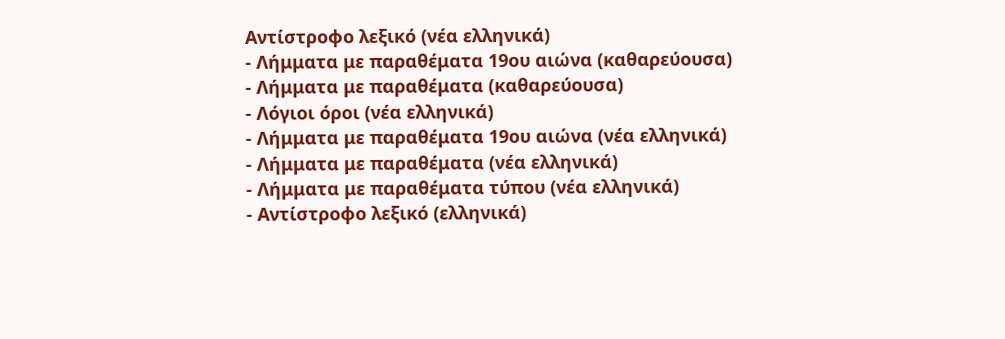Αντίστροφο λεξικό (νέα ελληνικά)
- Λήμματα με παραθέματα 19ου αιώνα (καθαρεύουσα)
- Λήμματα με παραθέματα (καθαρεύουσα)
- Λόγιοι όροι (νέα ελληνικά)
- Λήμματα με παραθέματα 19ου αιώνα (νέα ελληνικά)
- Λήμματα με παραθέματα (νέα ελληνικά)
- Λήμματα με παραθέματα τύπου (νέα ελληνικά)
- Αντίστροφο λεξικό (ελληνικά)